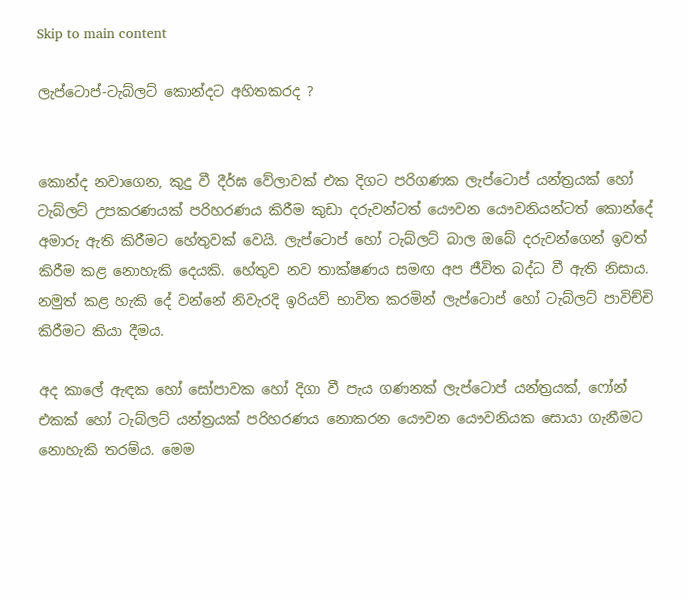Skip to main content

ලැප්ටොප්-ටැබ්ලට් කොන්දට අහිතකරද ?


කොන්ද නවාගෙන, කුදු වී දීර්ඝ වේලාවක් එක දිගට පරිගණක ලැප්ටොප් යන්ත්‍රයක් හෝ ටැබ්ලට් උපකරණයක් පරිහරණය කිරීම කුඩා දරුවන්ටත් යෞවන යෞවනියන්ටත් කොන්දේ අමාරු ඇති කිරීමට හේතුවක් වෙයි. ලැප්ටොප් හෝ ටැබ්ලට් බාල ඔබේ දරුවන්ගෙන් ඉවත් කිරීම කළ නොහැකි දෙයකි. හේතුව නව තාක්ෂණය සමඟ අප ජීවිත බද්ධ වී ඇති නිසාය. නමුත් කළ හැකි දේ වන්නේ නිවැරදි ඉරියව් භාවිත කරමින් ලැප්ටොප් හෝ ටැබ්ලට් පාවිච්චි කිරීමට කියා දීමය.

අද කාලේ ඇඳක හෝ සෝපාවක හෝ දිගා වී පැය ගණනක් ලැප්ටොප් යන්ත්‍රයක්, ෆෝන් එකක් හෝ ටැබ්ලට් යන්ත්‍රයක් පරිහරණය නොකරන යෞවන යෞවනියක සොයා ගැනීමට නොහැකි තරම්ය. මෙම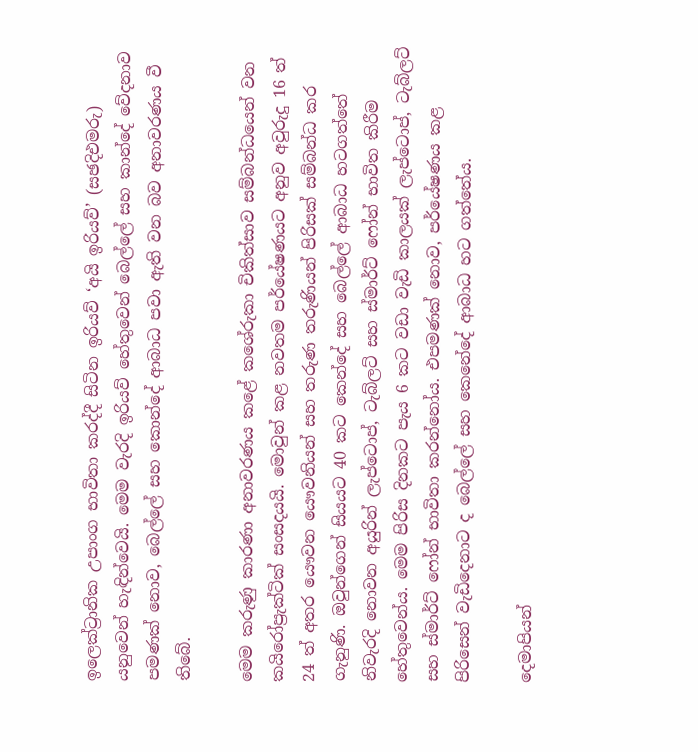ඉලෙක්ට්‍රානික උපාංග භාවිතා කරද්දී සිටින ඉරියව් ‘අයි ඉරියව්’ (සඡදිඑමරු) යනුවෙන් හැඳින්වෙයි. මෙම වැරදි ඉරියව් හේතුවෙන් බෙල්ලේ සහ කාන්දේ වේදනාව පමණක් නොව, බෙල්ලේ සහ කොන්දේ ආබාධ පවා ඇති වන බව අනාවරණය වී තිබේ.

මෙම කරුණු කාරණා අනාවරණය කළේ කශේරුකා චිකිත්සාව සම්බන්ධයෙන් වන කයිරෝප්‍රැක්ටික් සංසදයයි. මොවුන් කළ නවතම පර්යේෂණයට අනුව අවුරුදු 16 ත් 24 ත් අතර යෞවන යෞවනියන් සහ තරුණ තරුණියන් පිරිසක් සම්බන්ධ කර ගැනුණි. ඔවුන්ගෙන් සියයට 40 කට කෙන්දේ සහ බෙල්ලේ ආබාධ හටගත්තේ නිවැරදි නොවන අයුරින් ලැප්ටොප්, ටැබ්ලට් සහ ස්මාර්ට් ෆෝන් භාවිත කිරීම හේතුවෙන්ය. මෙම පිරිස දිනකට පැය 6 කට වඩා වැඩි කාලයක් ලැප්ටොප්, ටැබ්ලට් සහ ස්මාර්ට් ෆෝන් භාවිතා කරන්නෝය. එපමණක් නොව, පර්යේෂණය කළ පිරිසෙන් වැඩිදෙනාට ද බෙල්ලේ සහ කෙනේදේ ආබාධ හට ගත්තේය.

දෙමාපියන්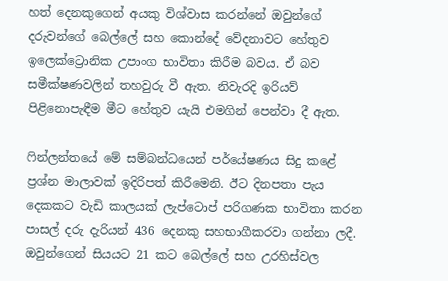හත් දෙනකුගෙන් අයකු විශ්වාස කරන්නේ ඔවුන්ගේ දරුවන්ගේ බෙල්ලේ සහ කොන්දේ වේදනාවට හේතුව ඉලෙක්ට්‍රොනික උපාංග භාවිතා කිරීම බවය. ඒ බව සමීක්ෂණවලින් තහවුරු වී ඇත. නිවැරදි ඉරියව් පිළිනොපැඳීම මීට හේතුව යැයි එමගින් පෙන්වා දී ඇත.

ෆින්ලන්තයේ මේ සම්බන්ධයෙන් පර්යේෂණය සිදු කළේ ප්‍රශ්න මාලාවක් ඉදිරිපත් කිරීමෙනි. ඊට දිනපතා පැය දෙකකට වැඩි කාලයක් ලැප්ටොප් පරිගණක භාවිතා කරන පාසල් දරු දැරියන් 436 දෙනකු සහභාගීකරවා ගන්නා ලදී. ඔවුන්ගෙන් සියයට 21 කට බෙල්ලේ සහ උරහිස්වල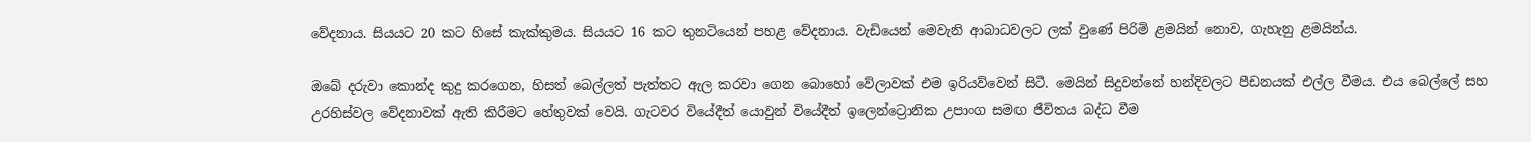වේදනාය. සියයට 20 කට හිසේ කැක්කුමය. සියයට 16 කට තුනටියෙන් පහළ වේදනාය. වැඩියෙන් මෙවැනි ආබාධවලට ලක් වුණේ පිරිමි ළමයින් නොව, ගැහැනු ළමයින්ය.

ඔබේ දරුවා කොන්ද කුදු කරගෙන, හිසත් බෙල්ලත් පැත්තට ඇල කරවා ගෙන බොහෝ වේලාවක් එම ඉරියව්වෙන් සිටී. මෙයින් සිදුවන්නේ හන්දිවලට පීඩනයක් එල්ල වීමය. එය බෙල්ලේ සහ උරහිස්වල වේදනාවක් ඇති කිරීමට හේතුවක් වෙයි. ගැටවර වියේදීත් යොවුන් වියේදීත් ඉලෙන්ට්‍රොනික උපාංග සමඟ ජීවිතය බද්ධ වීම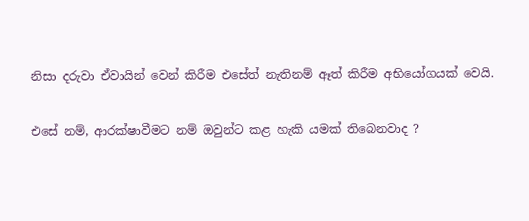නිසා දරුවා ඒවායින් වෙන් කිරීම එසේත් නැතිනම් ඈත් කිරීම අභියෝගයක් වෙයි.

එසේ නම්, ආරක්ෂාවීමට නම් ඔවුන්ට කළ හැකි යමක් තිබෙනවාද ?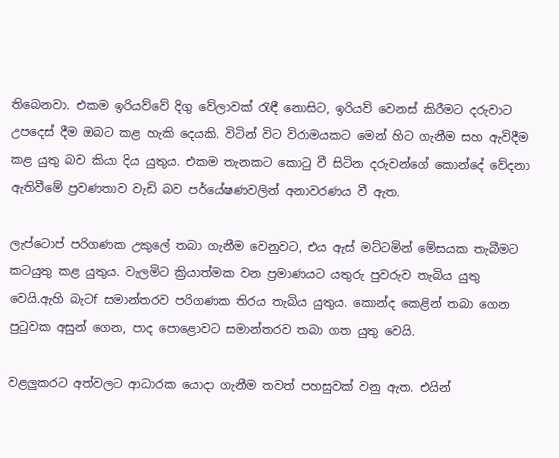තිබෙනවා. එකම ඉරියව්වේ දිගු වේලාවක් රැඳී නොසිට, ඉරියව් වෙනස් කිරීමට දරුවාට උපදෙස් දීම ඔබට කළ හැකි දෙයකි. විටින් විට විරාමයකට මෙන් හිට ගැනීම සහ ඇවිදීම කළ යුතු බව කියා දිය යුතුය. එකම තැනකට කොටු වී සිටින දරුවන්ගේ කොන්දේ වේදනා ඇතිවීමේ ප්‍රවණතාව වැඩි බව පර්යේෂණවලින් අනාවරණය වී ඇත.

ලැප්ටොප් පරිගණක උකුලේ තබා ගැනීම වෙනුවට, එය ඇස් මට්ටමින් මේසයක තැබීමට කටයුතු කළ යුතුය. වැලමිට ක්‍රියාත්මක වන ප්‍රමාණයට යතුරු පුවරුව තැබිය යුතු වෙයි.ඇහි බැටf සමාන්තරව පරිගණක තිරය තැබිය යුතුය. කොන්ද කෙළින් තබා ගෙන පුටුවක අසුන් ගෙන, පාද පොළොවට සමාන්තරව තබා ගත යුතු වෙයි.

වළලුකරට අත්වලට ආධාරක යොදා ගැනීම තවත් පහසුවක් වනු ඇත. එයින්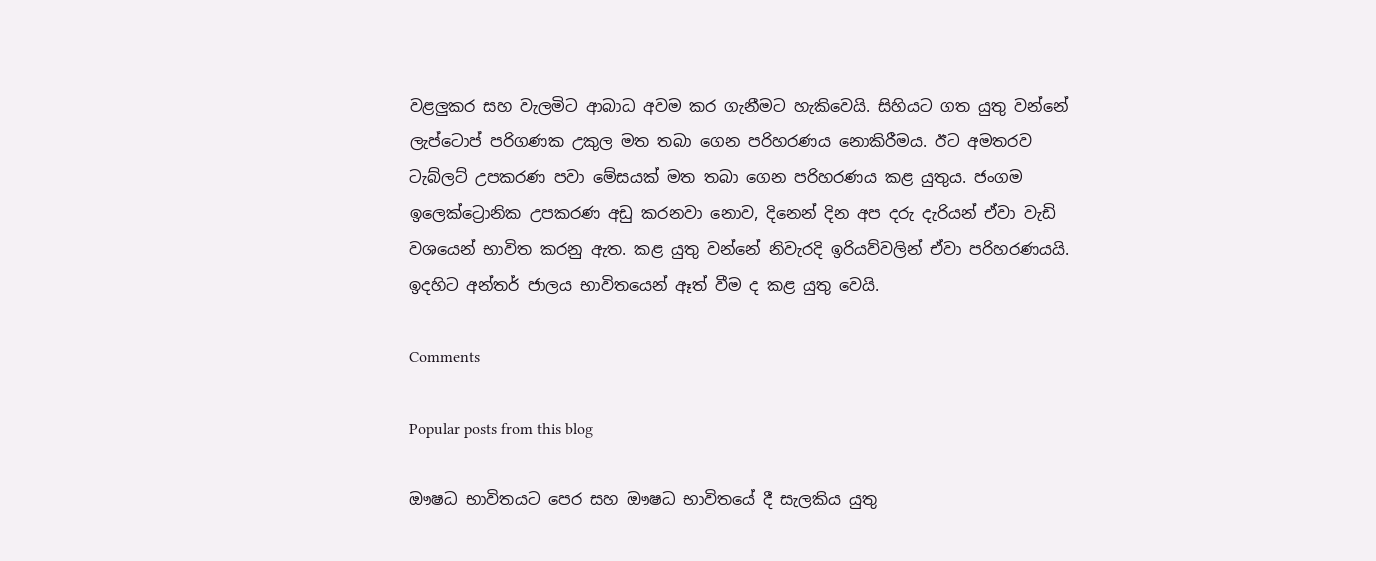වළලුකර සහ වැලමිට ආබාධ අවම කර ගැනීමට හැකිවෙයි. සිහියට ගත යුතු වන්නේ ලැප්ටොප් පරිගණක උකුල මත තබා ගෙන පරිහරණය නොකිරීමය. ඊට අමතරව ටැබ්ලට් උපකරණ පවා මේසයක් මත තබා ගෙන පරිහරණය කළ යුතුය. ජංගම ඉලෙක්ට්‍රොනික උපකරණ අඩු කරනවා නොව, දිනෙන් දින අප දරු දැරියන් ඒවා වැඩි වශයෙන් භාවිත කරනු ඇත. කළ යුතු වන්නේ නිවැරදි ඉරියව්වලින් ඒවා පරිහරණයයි. ඉදහිට අන්තර් ජාලය භාවිතයෙන් ඈත් වීම ද කළ යුතු වෙයි.

Comments

Popular posts from this blog

ඖෂධ භාවිතයට පෙර සහ ඖෂධ භාවිතයේ දී සැලකිය යුතු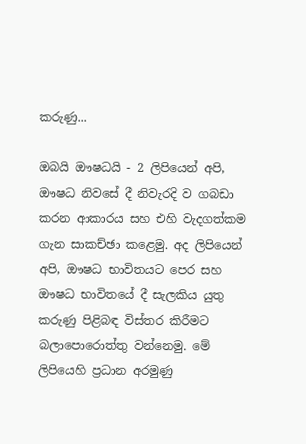කරුණු...

ඔබයි ඖෂධයි - 2 ලිපියෙන් අපි, ඖෂධ නිවසේ දී නිවැරදි ව ගබඩා කරන ආකාරය සහ එහි වැදගත්කම ගැන සාකච්ඡා කළෙමු. අද ලිපියෙන් අපි, ඖෂධ භාවිතයට පෙර සහ ඖෂධ භාවිතයේ දී සැලකිය යුතු කරුණු පිළිබඳ විස්‌තර කිරීමට බලාපොරොත්තු වන්නෙමු. මේ ලිපියෙහි ප්‍රධාන අරමුණු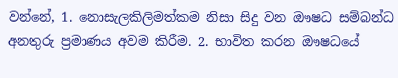වන්නේ, 1. නොසැලකිලිමත්කම නිසා සිදු වන ඖෂධ සම්බන්ධ අනතුරු ප්‍රමාණය අවම කිරීම. 2. භාවිත කරන ඖෂධයේ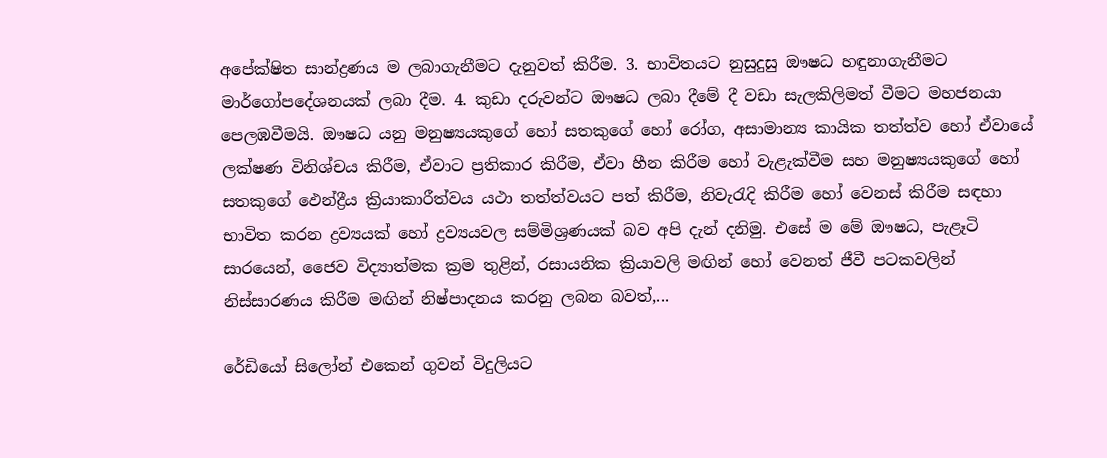අපේක්ෂිත සාන්ද්‍රණය ම ලබාගැනීමට දැනුවත් කිරීම. 3. භාවිතයට නුසුදුසු ඖෂධ හඳුනාගැනීමට මාර්ගෝපදේශනයක්‌ ලබා දීම. 4. කුඩා දරුවන්ට ඖෂධ ලබා දීමේ දී වඩා සැලකිලිමත් වීමට මහජනයා පෙලඹවීමයි. ඖෂධ යනු මනුෂ්‍යයකුගේ හෝ සතකුගේ හෝ රෝග, අසාමාන්‍ය කායික තත්ත්ව හෝ ඒවායේ ලක්ෂණ විනිශ්චය කිරීම, ඒවාට ප්‍රතිකාර කිරීම, ඒවා හීන කිරීම හෝ වැළැක්‌වීම සහ මනුෂ්‍යයකුගේ හෝ සතකුගේ ඵෙන්ද්‍රීය ක්‍රියාකාරීත්වය යථා තත්ත්වයට පත් කිරීම, නිවැරැදි කිරීම හෝ වෙනස්‌ කිරීම සඳහා භාවිත කරන ද්‍රව්‍යයක්‌ හෝ ද්‍රව්‍යයවල සම්මිශ්‍රණයක්‌ බව අපි දැන් දනිමු. එසේ ම මේ ඖෂධ, පැළෑටි සාරයෙන්, ජෛව විද්‍යාත්මක ක්‍රම තුළින්, රසායනික ක්‍රියාවලි මඟින් හෝ වෙනත් ජීවී පටකවලින් නිස්‌සාරණය කිරීම මඟින් නිෂ්පාදනය කරනු ලබන බවත්,...

රේඩියෝ සිලෝන් එකෙන් ගුවන් විදුලියට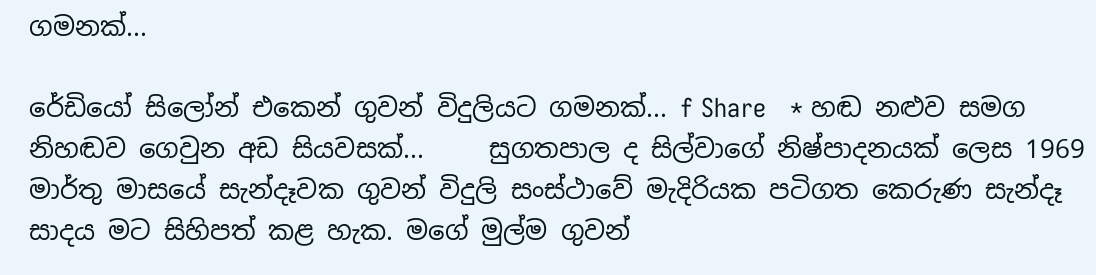ගමනක්...

රේඩියෝ සිලෝන් එකෙන් ගුවන් විදුලියට ගමනක්... f Share   * හඬ නළුව සමග නිහඬව ගෙවුන අඩ සියවසක්...     සුගතපාල ද සිල්වාගේ නිෂ්පාදනයක් ලෙස 1969 මාර්තු මාසයේ සැන්දෑවක ගුවන් විදුලි සංස්ථාවේ මැදිරියක පටිගත කෙරුණ සැන්දෑ සාදය මට සිහිපත් කළ හැක. මගේ මුල්ම ගුවන්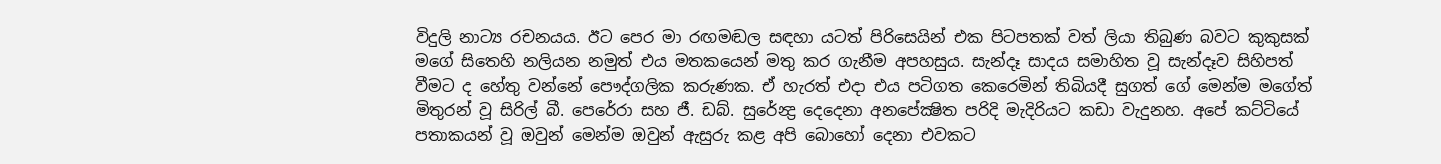විදුලි නාට්‍ය රචනයය. ඊට පෙර මා රඟමඬල සඳහා යටත් පිරිසෙයින් එක පිටපතක් වත් ලියා තිබුණ බවට කුකුසක් මගේ සිතෙහි නලියන නමුත් එය මතකයෙන් මතු කර ගැනීම අපහසුය. සැන්දෑ සාදය සමාහිත වූ සැන්දෑව සිහිපත් වීමට ද හේතු වන්නේ පෞද්ගලික කරුණක. ඒ හැරත් එදා එය පටිගත කෙරෙමින් තිබියදී සුගත් ගේ මෙන්ම මගේත් මිතුරන් වූ සිරිල් බී. පෙරේරා සහ ජී. ඩබ්. සුරේන්‍ද්‍ර දෙදෙනා අනපේක්‍ෂිත පරිදි මැදිරියට කඩා වැදුනහ. අපේ කට්ටියේ පතාකයන් වූ ඔවුන් මෙන්ම ඔවුන් ඇසුරු කළ අපි බොහෝ දෙනා එවකට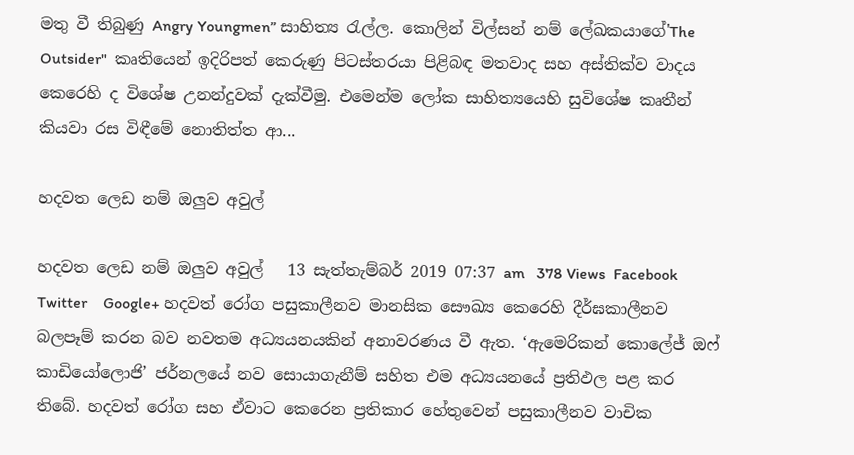මතු වී තිබුණු Angry Youngmen” සාහිත්‍ය රැල්ල. කොලින් විල්සන් නම් ලේඛකයාගේ'The Outsider"  කෘතියෙන් ඉදිරිපත් කෙරුණු පිටස්තරයා පිළිබඳ මතවාද සහ අස්තික්ව වාදය කෙරෙහි ද විශේෂ උනන්දුවක් දැක්වීමු. එමෙන්ම ලෝක සාහිත්‍යයෙහි සුවිශේෂ කෘතීන් කියවා රස විඳීමේ නොතිත්ත ආ...

හදවත ලෙඩ නම් ඔලුව අවුල්

හදවත ලෙඩ නම් ඔලුව අවුල්   13 සැත්තැම්බර් 2019 07:37 am   378 Views  Facebook    Twitter    Google+ හදවත් රෝග පසුකාලීනව මානසික සෞඛ්‍ය කෙරෙහි දීර්ඝකාලීනව බලපෑම් කරන බව නවතම අධ්‍යයනයකින් අනාවරණය වී ඇත. ‘ඇමෙරිකන් කොලේජ් ඔෆ් කාඩියෝලොජි’ ජර්නලයේ නව සොයාගැනීම් සහිත එම අධ්‍යයනයේ ප්‍රතිඵල පළ කර තිබේ. හදවත් රෝග සහ ඒවාට කෙරෙන ප්‍රතිකාර හේතුවෙන් පසුකාලීනව වාචික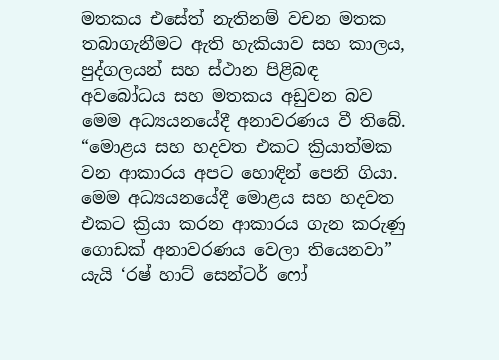මතකය එසේත් නැතිනම් වචන මතක තබාගැනීමට ඇති හැකියාව සහ කාලය, පුද්ගලයන් සහ ස්ථාන පිළිබඳ අවබෝධය සහ මතකය අඩුවන බව මෙම අධ්‍යයනයේදී අනාවරණය වී තිබේ. “මොළය සහ හදවත එකට ක්‍රියාත්මක වන ආකාරය අපට හොඳින් පෙනි ගියා. මෙම අධ්‍යයනයේදී මොළය සහ හදවත එකට ක්‍රියා කරන ආකාරය ගැන කරුණු ගොඩක් අනාවරණය වෙලා තියෙනවා” යැයි ‘රෂ් හාට් සෙන්ටර් ෆෝ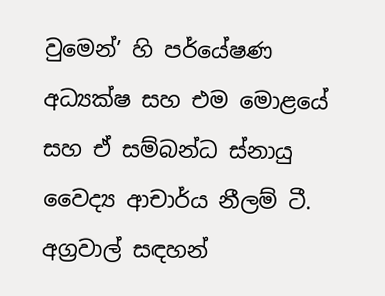වුමෙන්’ හි පර්යේෂණ අධ්‍යක්ෂ සහ එම මොළයේ සහ ඒ සම්බන්ධ ස්නායු වෛද්‍ය ආචාර්ය නීලම් ටී. අග්‍රවාල් සඳහන්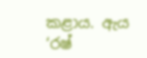කළාය. ඇය ‘රෂ්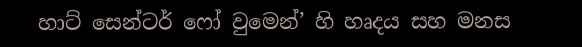හාට් සෙන්ටර් ෆෝ වුමෙන්’ හි හෘදය සහ මනස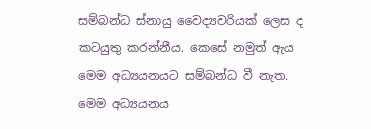සම්බන්ධ ස්නායු වෛද්‍යවරියක් ලෙස ද කටයුතු කරන්නීය. කෙසේ නමුත් ඇය මෙම අධ්‍යයනයට සම්බන්ධ වී නැත. මෙම අධ්‍යයනය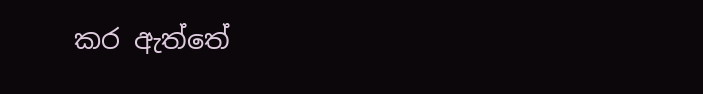කර ඇත්තේ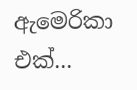ඇමෙරිකා එක්...